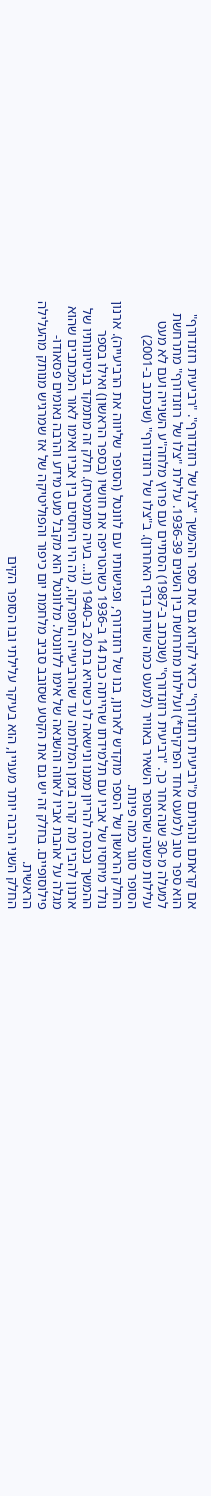אם קראתם ונהניתם מ"רביעית רוזנדורף" כדאי לקרוא גם את ספר ההמשך "צלו של רוזנדורף". "רביעית רוזנדורף" הוא ספר טוב (למעט אחד הפרקים*) ועלילתו מתרחשת בין השנים 1936-39. עלילת "צלו של רוזנדורף" מתרחשת למעלה מ-30 שנה אחר כך. "רביעית רוזנדורף" (שנכתב ב-1987) הסתיים עם פרוץ מלחה"ע השנייה ועם לא מעט עלילות משנה שהסופר השאיר באוויר (למעט כמה שורות בדף האחרון). ב"צלו של רוזנדורף" (שנכתב ב-2001) הסופר סוגר כמה פינות.
החלק הראשון של הספר מוקדש לארנון, בנו של רוזנדורף, ופגישותיו עם לוונטל (הסופר שליווה את הרביעייה). ארנון נולד מיחסיו של אביו עם תלמידתו שהייתה כבת 14 ב-1936 כשהטריפה את חושיו (בספר הראשון) ואילו בספר ההמשך נכנסה להריון ממנו ונישאה לו כשהיא בת 20 ב-1940 (נו... בעיה מתמטית). חלק זה מתמקד בניסיונותיו של ארנון להבין מה קרה בזמן המלחמה עד שהרביעייה התפרקה, מה היו היחסים בין אביו ואימו לאור המכתבים שהוא מגלה על אהבת אביו לאווה והשנאה של אימו ללוונטל. מלוונטל הוא מקבל מעט מידע והרבה נאומים פסאודו-פילוסופיים. בחלק זה יש גם את הקטע שסובב סביב מלחמת יום כיפור והפוליטיקה של אז שמרגיש מנותק מהעלילה הראשית.
החלק השני הרבה יותר מעניין, הוא בעיקר עלילתי ובו הסופר הקים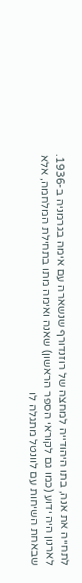לתחייה את אנה, בתו היהודייה למחצה של רוזנדורף שנשארה עם אימה בגרמניה ב-1936. לארנון היה ידוע (כמו גם לקוראי הספר הראשון) שאנה ואימה מתו בתחילת המלחמה, אלא שבאחת השיחות עם לוונטל מתגלה לו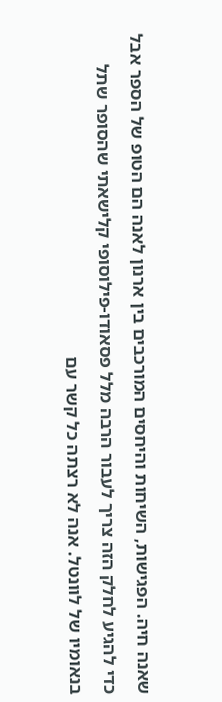שאנה חיה. הפגישות, השיחות והיחסים המורכבים בין ארנון לאנה הם הטופ של הספר אבל כדי להגיע לחלק הזה צריך לעבור הרבה מלל פסאודו-פילוסופי קלישאתי שהסופר שתל בנאומיו של לוונטל. אנה לא רצתה כל קשר עם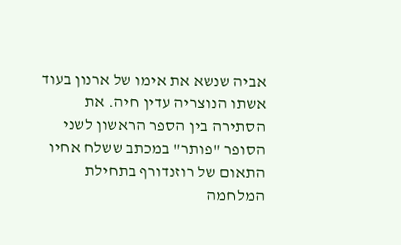אביה שנשא את אימו של ארנון בעוד אשתו הנוצריה עדין חיה. את הסתירה בין הספר הראשון לשני הסופר "פותר" במכתב ששלח אחיו התאום של רוזנדורף בתחילת המלחמה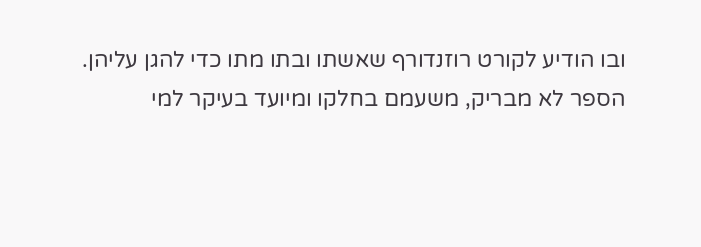ובו הודיע לקורט רוזנדורף שאשתו ובתו מתו כדי להגן עליהן.
הספר לא מבריק, משעמם בחלקו ומיועד בעיקר למי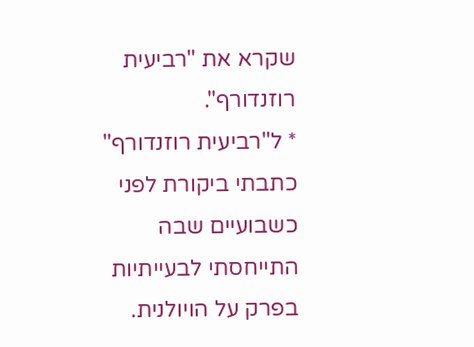שקרא את "רביעית רוזנדורף".
* ל"רביעית רוזנדורף" כתבתי ביקורת לפני כשבועיים שבה התייחסתי לבעייתיות בפרק על הויולנית.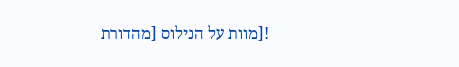![מוות על הנילוס [מהדורת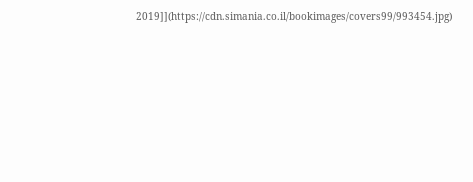2019]](https://cdn.simania.co.il/bookimages/covers99/993454.jpg)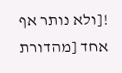![ולא נותר אף אחד [מהדורת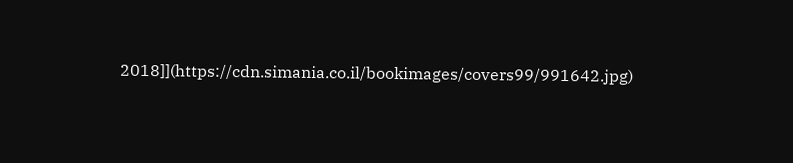2018]](https://cdn.simania.co.il/bookimages/covers99/991642.jpg)